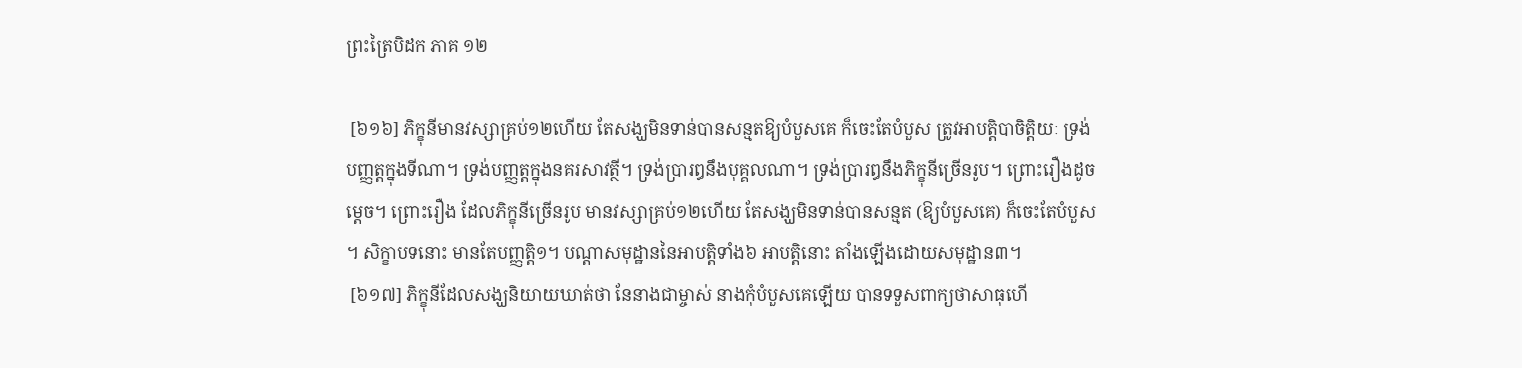ព្រះត្រៃបិដក ភាគ ១២

 [៦១៦] ភិក្ខុនីមានវស្សាគ្រប់១២ហើយ តែសង្ឃមិនទាន់បានសន្មតឱ្យបំបួសគេ ក៏ចេះតែបំបួស ត្រូវអាបត្ដិបាចិត្ដិយៈ ទ្រង់បញ្ញត្ដក្នុងទីណា។ ទ្រង់បញ្ញត្ដក្នុងនគរសាវត្ថី។ ទ្រង់ប្រារឰនឹងបុគ្គលណា។ ទ្រង់ប្រារឰនឹងភិក្ខុនីច្រើនរូប។ ព្រោះរឿងដូចម្ដេច។ ព្រោះរឿង ដែលភិក្ខុនីច្រើនរូប មានវស្សាគ្រប់១២ហើយ តែសង្ឃមិនទាន់បានសន្មត (ឱ្យបំបួសគេ) ក៏ចេះតែបំបួស។ សិក្ខាបទនោះ មានតែបញ្ញត្ដិ១។ បណ្ដាសមុដ្ឋាននៃអាបត្ដិទាំង៦ អាបត្ដិនោះ តាំងឡើងដោយសមុដ្ឋាន៣។
 [៦១៧] ភិក្ខុនីដែលសង្ឃនិយាយឃាត់ថា នែនាងជាម្ចាស់ នាងកុំបំបួសគេឡើយ បានទទួសពាក្យថាសាធុហើ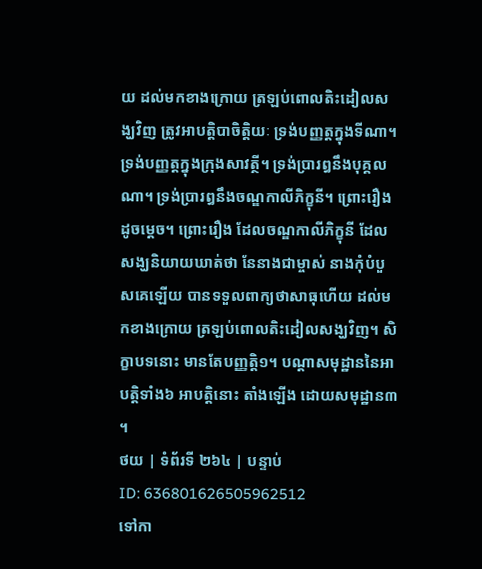យ ដល់មកខាងក្រោយ ត្រឡប់ពោលតិះដៀលសង្ឃវិញ ត្រូវអាបត្ដិបាចិត្ដិយៈ ទ្រង់បញ្ញត្ដក្នុងទីណា។ ទ្រង់បញ្ញត្ដក្នុងក្រុងសាវត្ថី។ ទ្រង់ប្រារឰនឹងបុគ្គលណា។ ទ្រង់ប្រារឰនឹងចណ្ឌកាលីភិក្ខុនី។ ព្រោះរឿងដូចម្ដេច។ ព្រោះរឿង ដែលចណ្ឌកាលីភិក្ខុនី ដែលសង្ឃនិយាយឃាត់ថា នែនាងជាម្ចាស់ នាងកុំបំបួសគេឡើយ បានទទួលពាក្យថាសាធុហើយ ដល់មកខាងក្រោយ ត្រឡប់ពោលតិះដៀលសង្ឃវិញ។ សិក្ខាបទនោះ មានតែបញ្ញត្ដិ១។ បណ្ដាសមុដ្ឋាននៃអាបត្ដិទាំង៦ អាបត្ដិនោះ តាំងឡើង ដោយសមុដ្ឋាន៣។
ថយ | ទំព័រទី ២៦៤ | បន្ទាប់
ID: 636801626505962512
ទៅកា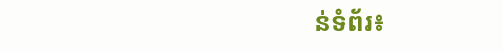ន់ទំព័រ៖